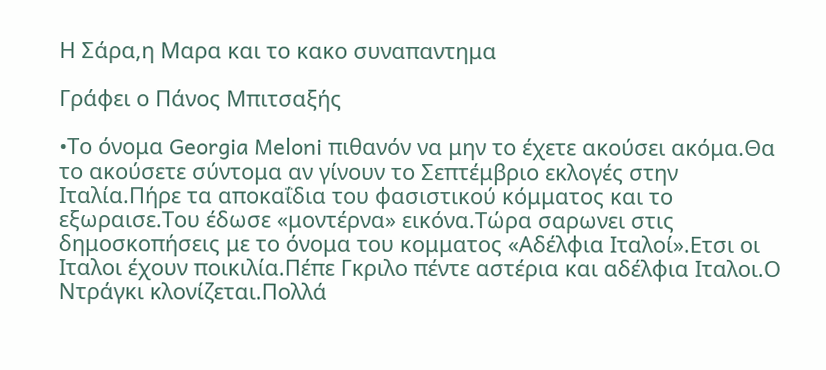Η Σάρα,η Μαρα και το κακο συναπαντημα

Γράφει ο Πάνος Μπιτσαξής

•Το όνομα Georgia Meloni πιθανόν να μην το έχετε ακούσει ακόμα.Θα το ακούσετε σύντομα αν γίνουν το Σεπτέμβριο εκλογές στην Ιταλία.Πήρε τα αποκαΐδια του φασιστικού κόμματος και το εξωραισε.Του έδωσε «μοντέρνα» εικόνα.Τώρα σαρωνει στις δημοσκοπήσεις με το όνομα του κομματος «Αδέλφια Ιταλοί».Ετσι οι Ιταλοι έχουν ποικιλία.Πέπε Γκριλο πέντε αστέρια και αδέλφια Ιταλοι.Ο Ντράγκι κλονίζεται.Πολλά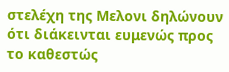στελέχη της Μελονι δηλώνουν ότι διάκεινται ευμενώς προς το καθεστώς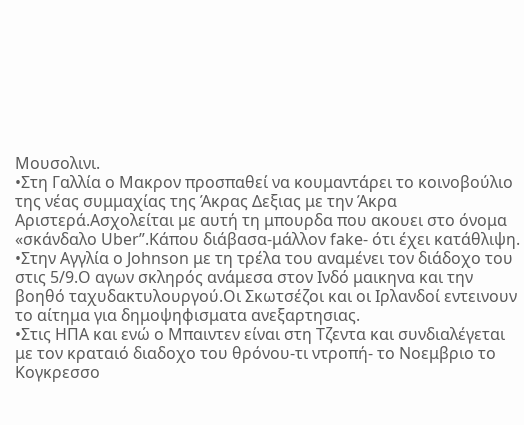Μουσολινι.
•Στη Γαλλία ο Μακρον προσπαθεί να κουμαντάρει το κοινοβούλιο της νέας συμμαχίας της Άκρας Δεξιας με την Άκρα Αριστερά.Ασχολείται με αυτή τη μπουρδα που ακουει στο όνομα «σκάνδαλο Uber”.Κάπου διάβασα-μάλλον fake- ότι έχει κατάθλιψη.
•Στην Αγγλία ο Johnson με τη τρέλα του αναμένει τον διάδοχο του στις 5/9.Ο αγων σκληρός ανάμεσα στον Ινδό μαικηνα και την βοηθό ταχυδακτυλουργού.Οι Σκωτσέζοι και οι Ιρλανδοί εντεινουν το αίτημα για δημοψηφισματα ανεξαρτησιας.
•Στις ΗΠΑ και ενώ ο Μπαιντεν είναι στη Τζεντα και συνδιαλέγεται με τον κραταιό διαδοχο του θρόνου-τι ντροπή- το Νοεμβριο το Κογκρεσσο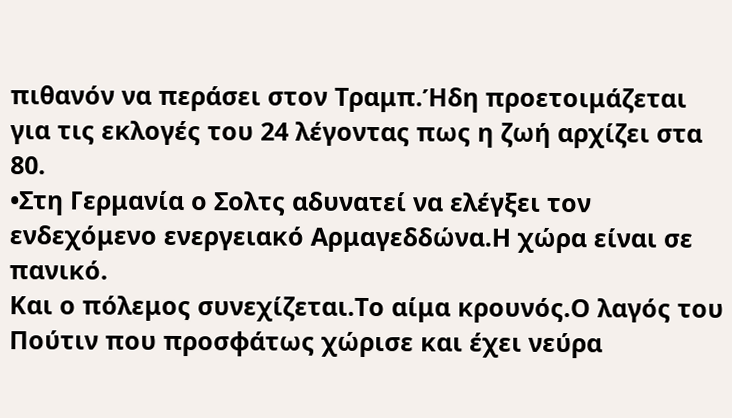πιθανόν να περάσει στον Τραμπ.Ήδη προετοιμάζεται για τις εκλογές του 24 λέγοντας πως η ζωή αρχίζει στα 80.
•Στη Γερμανία ο Σολτς αδυνατεί να ελέγξει τον ενδεχόμενο ενεργειακό Αρμαγεδδώνα.Η χώρα είναι σε πανικό.
Και ο πόλεμος συνεχίζεται.Το αίμα κρουνός.Ο λαγός του Πούτιν που προσφάτως χώρισε και έχει νεύρα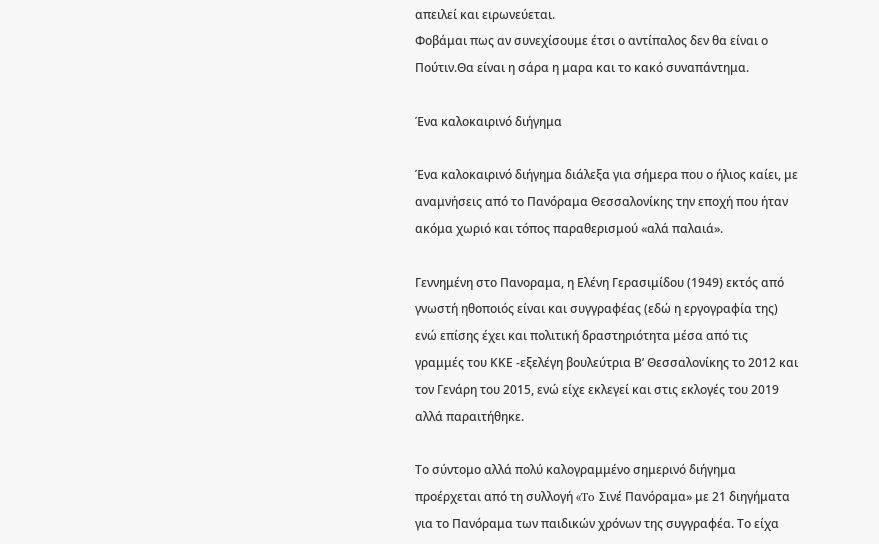απειλεί και ειρωνεύεται.
Φοβάμαι πως αν συνεχίσουμε έτσι ο αντίπαλος δεν θα είναι ο Πούτιν.Θα είναι η σάρα η μαρα και το κακό συναπάντημα.

Ένα καλοκαιρινό διήγημα

Ένα καλοκαιρινό διήγημα διάλεξα για σήμερα που ο ήλιος καίει, με αναμνήσεις από το Πανόραμα Θεσσαλονίκης την εποχή που ήταν ακόμα χωριό και τόπος παραθερισμού «αλά παλαιά».

Γεννημένη στο Πανοραμα, η Ελένη Γερασιμίδου (1949) εκτός από γνωστή ηθοποιός είναι και συγγραφέας (εδώ η εργογραφία της) ενώ επίσης έχει και πολιτική δραστηριότητα μέσα από τις γραμμές του ΚΚΕ -εξελέγη βουλεύτρια Β’ Θεσσαλονίκης το 2012 και τον Γενάρη του 2015, ενώ είχε εκλεγεί και στις εκλογές του 2019 αλλά παραιτήθηκε.

Το σύντομο αλλά πολύ καλογραμμένο σημερινό διήγημα προέρχεται από τη συλλογή «To Σινέ Πανόραμα» με 21 διηγήματα για το Πανόραμα των παιδικών χρόνων της συγγραφέα. Το είχα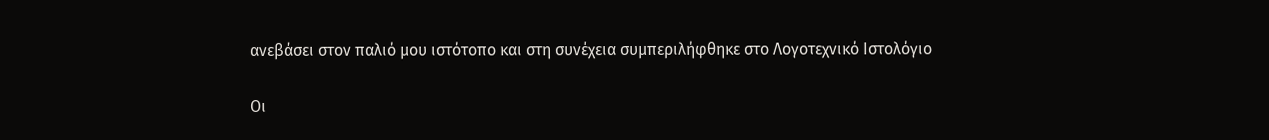ανεβάσει στον παλιό μου ιστότοπο και στη συνέχεια συμπεριλήφθηκε στο Λογοτεχνικό Ιστολόγιο

Οι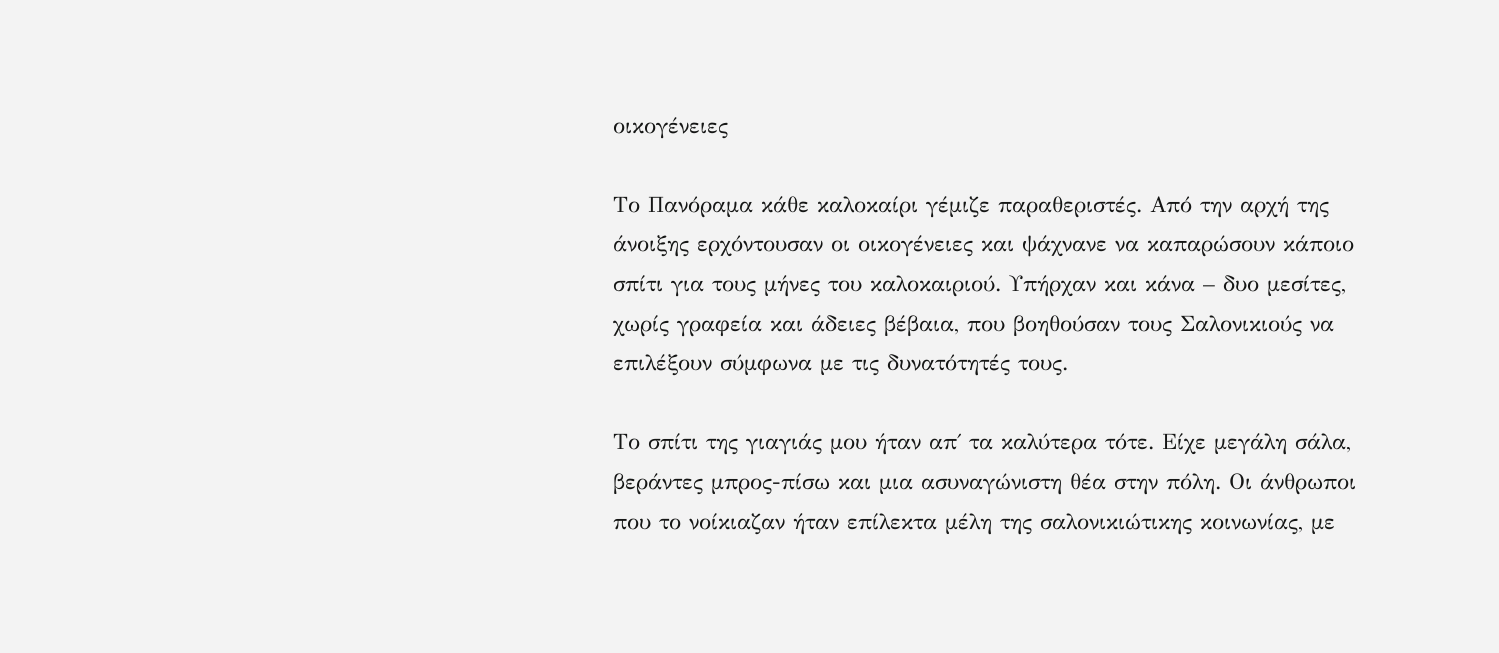οικογένειες

Το Πανόραμα κάθε καλοκαίρι γέμιζε παραθεριστές. Από την αρχή της άνοιξης ερχόντουσαν οι οικογένειες και ψάχνανε να καπαρώσουν κάποιο σπίτι για τους μήνες του καλοκαιριού. Υπήρχαν και κάνα – δυο μεσίτες, χωρίς γραφεία και άδειες βέβαια, που βοηθούσαν τους Σαλονικιούς να επιλέξουν σύμφωνα με τις δυνατότητές τους.

Το σπίτι της γιαγιάς μου ήταν απ΄ τα καλύτερα τότε. Είχε μεγάλη σάλα, βεράντες μπρος-πίσω και μια ασυναγώνιστη θέα στην πόλη. Οι άνθρωποι που το νοίκιαζαν ήταν επίλεκτα μέλη της σαλονικιώτικης κοινωνίας, με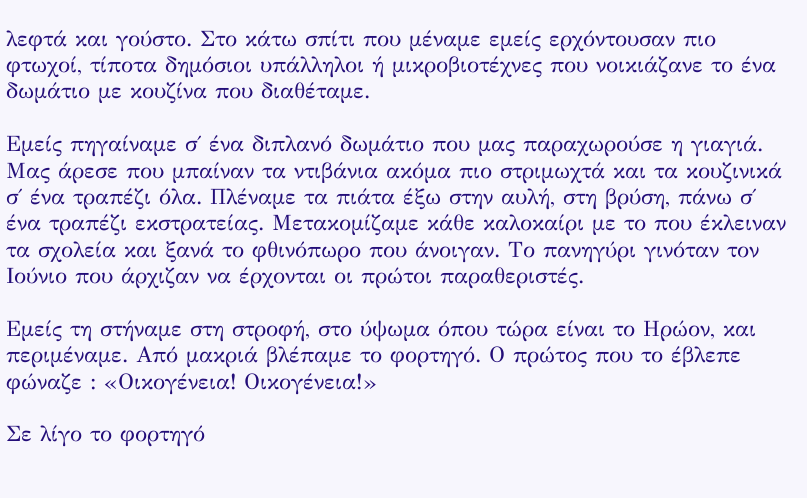λεφτά και γούστο. Στο κάτω σπίτι που μέναμε εμείς ερχόντουσαν πιο φτωχοί, τίποτα δημόσιοι υπάλληλοι ή μικροβιοτέχνες που νοικιάζανε το ένα δωμάτιο με κουζίνα που διαθέταμε.

Εμείς πηγαίναμε σ΄ ένα διπλανό δωμάτιο που μας παραχωρούσε η γιαγιά. Μας άρεσε που μπαίναν τα ντιβάνια ακόμα πιο στριμωχτά και τα κουζινικά σ΄ ένα τραπέζι όλα. Πλέναμε τα πιάτα έξω στην αυλή, στη βρύση, πάνω σ΄ ένα τραπέζι εκστρατείας. Μετακομίζαμε κάθε καλοκαίρι με το που έκλειναν τα σχολεία και ξανά το φθινόπωρο που άνοιγαν. Το πανηγύρι γινόταν τον Ιούνιο που άρχιζαν να έρχονται οι πρώτοι παραθεριστές.

Εμείς τη στήναμε στη στροφή, στο ύψωμα όπου τώρα είναι το Ηρώον, και περιμέναμε. Από μακριά βλέπαμε το φορτηγό. Ο πρώτος που το έβλεπε φώναζε : «Οικογένεια! Οικογένεια!»

Σε λίγο το φορτηγό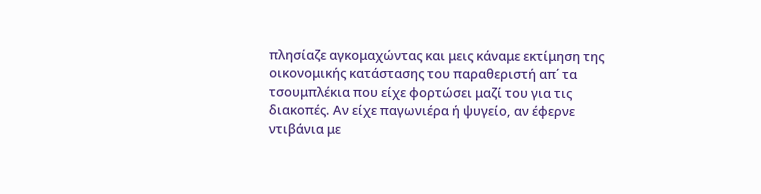πλησίαζε αγκομαχώντας και μεις κάναμε εκτίμηση της οικονομικής κατάστασης του παραθεριστή απ΄ τα τσουμπλέκια που είχε φορτώσει μαζί του για τις διακοπές. Αν είχε παγωνιέρα ή ψυγείο, αν έφερνε ντιβάνια με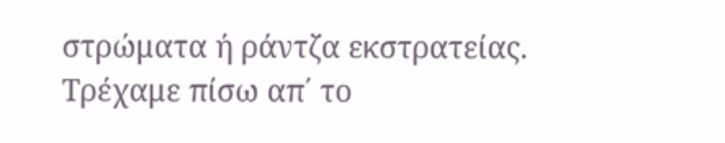στρώματα ή ράντζα εκστρατείας. Τρέχαμε πίσω απ΄ το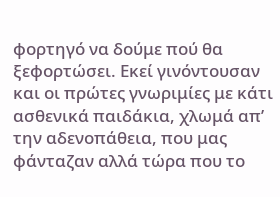φορτηγό να δούμε πού θα ξεφορτώσει. Εκεί γινόντουσαν και οι πρώτες γνωριμίες με κάτι ασθενικά παιδάκια, χλωμά απ’ την αδενοπάθεια, που μας φάνταζαν αλλά τώρα που το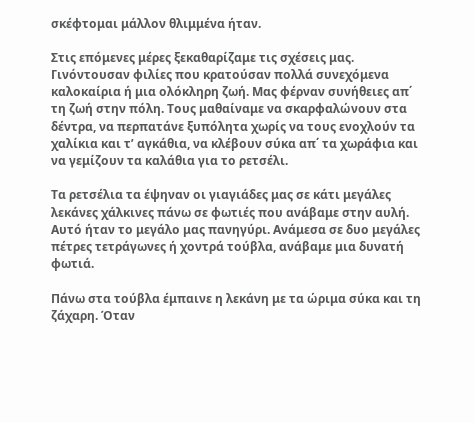σκέφτομαι μάλλον θλιμμένα ήταν.

Στις επόμενες μέρες ξεκαθαρίζαμε τις σχέσεις μας. Γινόντουσαν φιλίες που κρατούσαν πολλά συνεχόμενα καλοκαίρια ή μια ολόκληρη ζωή. Μας φέρναν συνήθειες απ΄ τη ζωή στην πόλη. Τους μαθαίναμε να σκαρφαλώνουν στα δέντρα, να περπατάνε ξυπόλητα χωρίς να τους ενοχλούν τα χαλίκια και τ’ αγκάθια, να κλέβουν σύκα απ΄ τα χωράφια και να γεμίζουν τα καλάθια για το ρετσέλι.

Τα ρετσέλια τα έψηναν οι γιαγιάδες μας σε κάτι μεγάλες λεκάνες χάλκινες πάνω σε φωτιές που ανάβαμε στην αυλή. Αυτό ήταν το μεγάλο μας πανηγύρι. Ανάμεσα σε δυο μεγάλες πέτρες τετράγωνες ή χοντρά τούβλα, ανάβαμε μια δυνατή φωτιά.

Πάνω στα τούβλα έμπαινε η λεκάνη με τα ώριμα σύκα και τη ζάχαρη. Όταν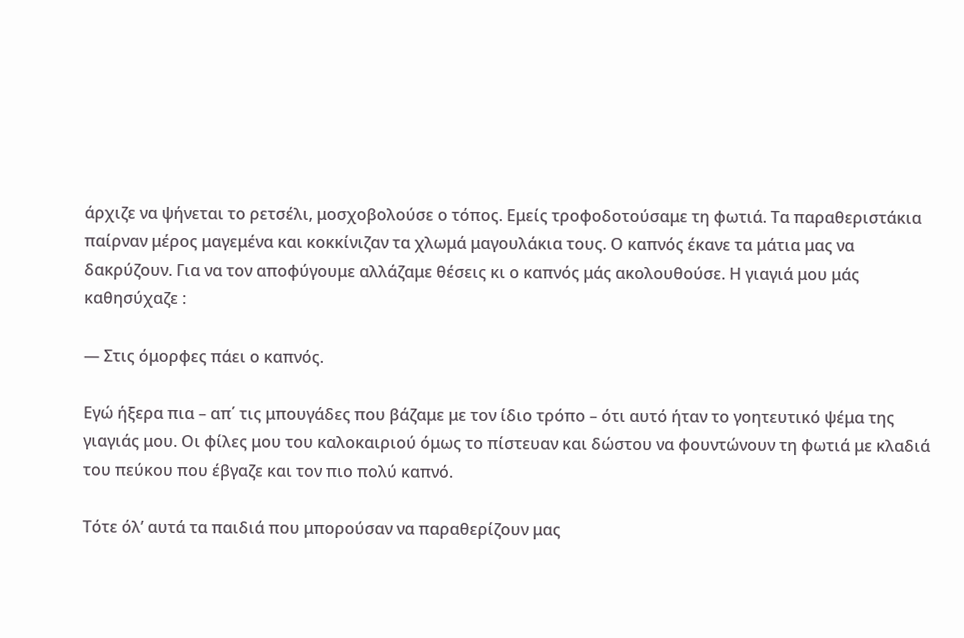άρχιζε να ψήνεται το ρετσέλι, μοσχοβολούσε ο τόπος. Εμείς τροφοδοτούσαμε τη φωτιά. Τα παραθεριστάκια παίρναν μέρος μαγεμένα και κοκκίνιζαν τα χλωμά μαγουλάκια τους. Ο καπνός έκανε τα μάτια μας να δακρύζουν. Για να τον αποφύγουμε αλλάζαμε θέσεις κι ο καπνός μάς ακολουθούσε. Η γιαγιά μου μάς καθησύχαζε :

— Στις όμορφες πάει ο καπνός.

Εγώ ήξερα πια – απ΄ τις μπουγάδες που βάζαμε με τον ίδιο τρόπο – ότι αυτό ήταν το γοητευτικό ψέμα της γιαγιάς μου. Οι φίλες μου του καλοκαιριού όμως το πίστευαν και δώστου να φουντώνουν τη φωτιά με κλαδιά του πεύκου που έβγαζε και τον πιο πολύ καπνό.

Τότε όλ’ αυτά τα παιδιά που μπορούσαν να παραθερίζουν μας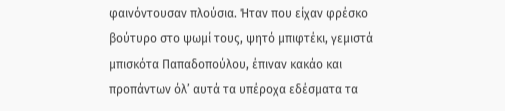φαινόντουσαν πλούσια. Ήταν που είχαν φρέσκο βούτυρο στο ψωμί τους, ψητό μπιφτέκι, γεμιστά μπισκότα Παπαδοπούλου, έπιναν κακάο και προπάντων όλ’ αυτά τα υπέροχα εδέσματα τα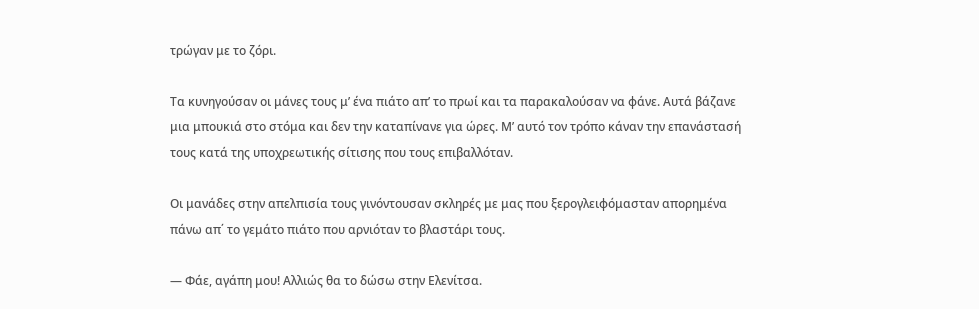τρώγαν με το ζόρι.

Τα κυνηγούσαν οι μάνες τους μ’ ένα πιάτο απ’ το πρωί και τα παρακαλούσαν να φάνε. Αυτά βάζανε μια μπουκιά στο στόμα και δεν την καταπίνανε για ώρες. Μ’ αυτό τον τρόπο κάναν την επανάστασή τους κατά της υποχρεωτικής σίτισης που τους επιβαλλόταν.

Οι μανάδες στην απελπισία τους γινόντουσαν σκληρές με μας που ξερογλειφόμασταν απορημένα πάνω απ΄ το γεμάτο πιάτο που αρνιόταν το βλαστάρι τους.

— Φάε, αγάπη μου! Αλλιώς θα το δώσω στην Ελενίτσα.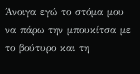Άνοιγα εγώ το στόμα μου να πάρω την μπουκίτσα με το βούτυρο και τη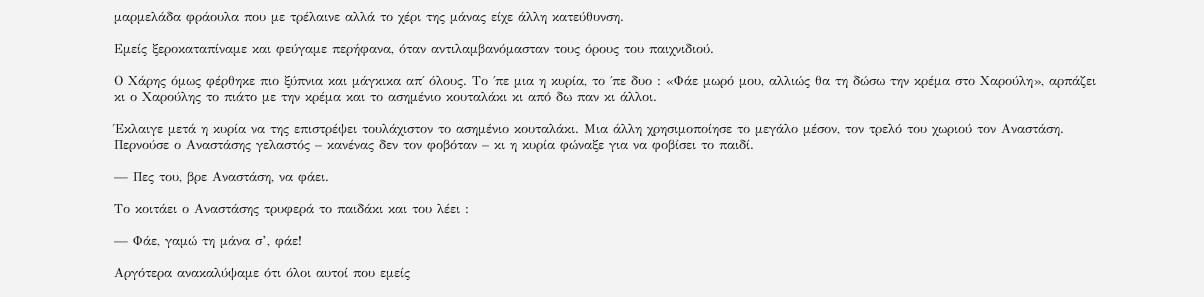μαρμελάδα φράουλα που με τρέλαινε αλλά το χέρι της μάνας είχε άλλη κατεύθυνση.

Εμείς ξεροκαταπίναμε και φεύγαμε περήφανα, όταν αντιλαμβανόμασταν τους όρους του παιχνιδιού.

Ο Χάρης όμως φέρθηκε πιο ξύπνια και μάγκικα απ΄ όλους. Το ΄πε μια η κυρία, το ΄πε δυο : «Φάε μωρό μου, αλλιώς θα τη δώσω την κρέμα στο Χαρούλη», αρπάζει κι ο Χαρούλης το πιάτο με την κρέμα και το ασημένιο κουταλάκι κι από δω παν κι άλλοι.

Έκλαιγε μετά η κυρία να της επιστρέψει τουλάχιστον το ασημένιο κουταλάκι. Μια άλλη χρησιμοποίησε το μεγάλο μέσον, τον τρελό του χωριού τον Αναστάση. Περνούσε ο Αναστάσης γελαστός – κανένας δεν τον φοβόταν – κι η κυρία φώναξε για να φοβίσει το παιδί.

— Πες του, βρε Αναστάση, να φάει.

Το κοιτάει ο Αναστάσης τρυφερά το παιδάκι και του λέει :

— Φάε, γαμώ τη μάνα σ’, φάε!

Αργότερα ανακαλύψαμε ότι όλοι αυτοί που εμείς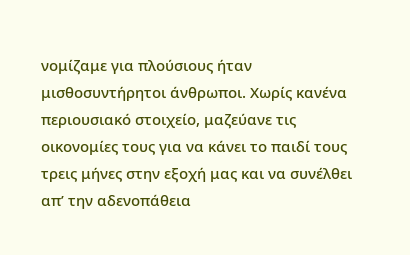νομίζαμε για πλούσιους ήταν μισθοσυντήρητοι άνθρωποι. Χωρίς κανένα περιουσιακό στοιχείο, μαζεύανε τις οικονομίες τους για να κάνει το παιδί τους τρεις μήνες στην εξοχή μας και να συνέλθει απ’ την αδενοπάθεια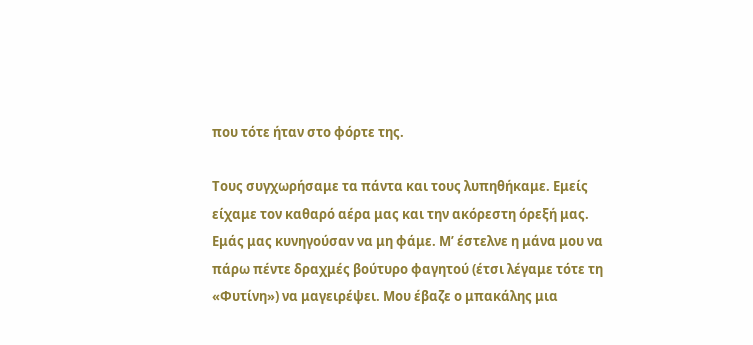που τότε ήταν στο φόρτε της.

Τους συγχωρήσαμε τα πάντα και τους λυπηθήκαμε. Εμείς είχαμε τον καθαρό αέρα μας και την ακόρεστη όρεξή μας. Εμάς μας κυνηγούσαν να μη φάμε. Μ’ έστελνε η μάνα μου να πάρω πέντε δραχμές βούτυρο φαγητού (έτσι λέγαμε τότε τη «Φυτίνη») να μαγειρέψει. Μου έβαζε ο μπακάλης μια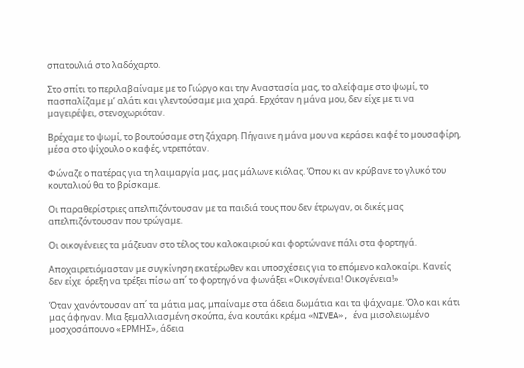σπατουλιά στο λαδόχαρτο.

Στο σπίτι το περιλαβαίναμε με το Γιώργο και την Αναστασία μας, το αλείφαμε στο ψωμί, το πασπαλίζαμε μ’ αλάτι και γλεντούσαμε μια χαρά. Ερχόταν η μάνα μου, δεν είχε με τι να μαγειρέψει, στενοχωριόταν.

Βρέχαμε το ψωμί, το βουτούσαμε στη ζάχαρη. Πήγαινε η μάνα μου να κεράσει καφέ το μουσαφίρη, μέσα στο ψίχουλο ο καφές, ντρεπόταν.

Φώναζε ο πατέρας για τη λαιμαργία μας, μας μάλωνε κιόλας. Όπου κι αν κρύβανε το γλυκό του κουταλιού θα το βρίσκαμε.

Οι παραθερίστριες απελπιζόντουσαν με τα παιδιά τους που δεν έτρωγαν, οι δικές μας απελπιζόντουσαν που τρώγαμε.

Οι οικογένειες τα μάζευαν στο τέλος του καλοκαιριού και φορτώνανε πάλι στα φορτηγά.

Αποχαιρετιόμασταν με συγκίνηση εκατέρωθεν και υποσχέσεις για το επόμενο καλοκαίρι. Κανείς δεν είχε  όρεξη να τρέξει πίσω απ΄ το φορτηγό να φωνάξει «Οικογένεια! Οικογένεια!»

Όταν χανόντουσαν απ΄ τα μάτια μας, μπαίναμε στα άδεια δωμάτια και τα ψάχναμε. Όλο και κάτι μας άφηναν. Μια ξεμαλλιασμένη σκούπα, ένα κουτάκι κρέμα «NIVEA», ένα μισολειωμένο μοσχοσάπουνο «ΕΡΜΗΣ», άδεια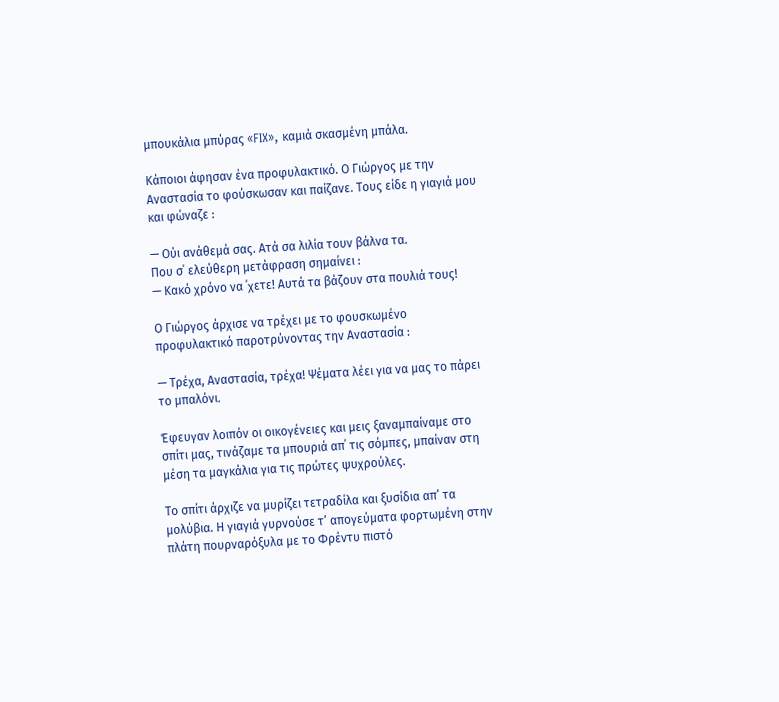μπουκάλια μπύρας «FIX», καμιά σκασμένη μπάλα.

Κάποιοι άφησαν ένα προφυλακτικό. Ο Γιώργος με την Αναστασία το φούσκωσαν και παίζανε. Τους είδε η γιαγιά μου και φώναζε :

— Ούι ανάθεμά σας. Ατά σα λιλία τουν βάλνα τα.
Που σ΄ ελεύθερη μετάφραση σημαίνει :
— Κακό χρόνο να ΄χετε! Αυτά τα βάζουν στα πουλιά τους!

Ο Γιώργος άρχισε να τρέχει με το φουσκωμένο προφυλακτικό παροτρύνοντας την Αναστασία :

— Τρέχα, Αναστασία, τρέχα! Ψέματα λέει για να μας το πάρει το μπαλόνι.

Έφευγαν λοιπόν οι οικογένειες και μεις ξαναμπαίναμε στο σπίτι μας, τινάζαμε τα μπουριά απ΄ τις σόμπες, μπαίναν στη μέση τα μαγκάλια για τις πρώτες ψυχρούλες.

Το σπίτι άρχιζε να μυρίζει τετραδίλα και ξυσίδια απ’ τα μολύβια. Η γιαγιά γυρνούσε τ’ απογεύματα φορτωμένη στην πλάτη πουρναρόξυλα με το Φρέντυ πιστό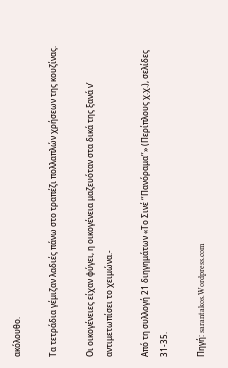ακόλουθο.

Τα τετράδια γέμιζαν λαδιές πάνω στο τραπέζι πολλαπλών χρήσεων της κουζίνας.

Οι οικογένειες είχαν φύγει, η οικογένεια μαζευόταν στα δικά της ξανά ν’ αντιμετωπίσει το χειμώνα.-

Από τη συλλογή 21 διηγημάτων «Το Σινέ ‘’Πανόραμα’’» (Περίπλους χ.χ.), σελίδες 31-35.

Πηγή: sarantakos.Wordpress.com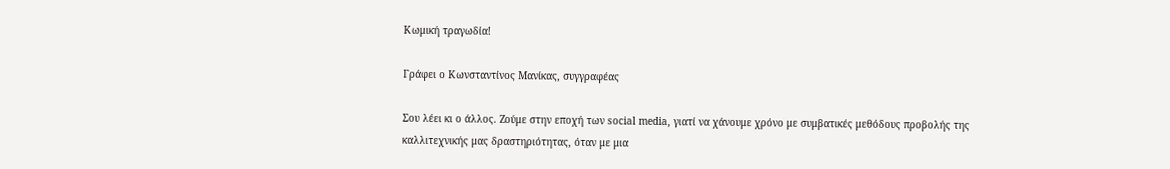Κωμική τραγωδία!

Γράφει ο Κωνσταντίνος Μανίκας, συγγραφέας

Σου λέει κι ο άλλος. Ζούμε στην εποχή των social media, γιατί να χάνουμε χρόνο με συμβατικές μεθόδους προβολής της καλλιτεχνικής μας δραστηριότητας, όταν με μια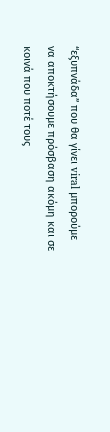“εξυπνάδα” που θα γίνει viral μπορούμε να αποκτήσουμε πρόσβαση ακόμη και σε κοινά που ποτέ τους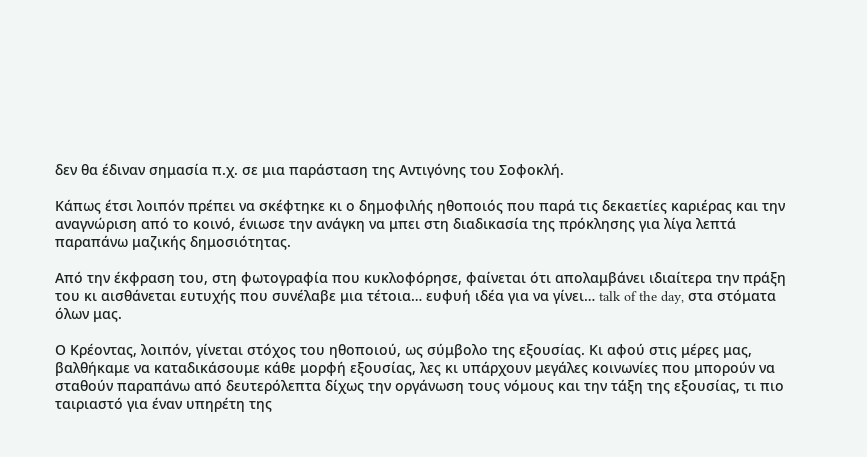δεν θα έδιναν σημασία π.χ. σε μια παράσταση της Αντιγόνης του Σοφοκλή.

Κάπως έτσι λοιπόν πρέπει να σκέφτηκε κι ο δημοφιλής ηθοποιός που παρά τις δεκαετίες καριέρας και την αναγνώριση από το κοινό, ένιωσε την ανάγκη να μπει στη διαδικασία της πρόκλησης για λίγα λεπτά παραπάνω μαζικής δημοσιότητας.

Από την έκφραση του, στη φωτογραφία που κυκλοφόρησε, φαίνεται ότι απολαμβάνει ιδιαίτερα την πράξη του κι αισθάνεται ευτυχής που συνέλαβε μια τέτοια… ευφυή ιδέα για να γίνει… talk of the day, στα στόματα όλων μας.

Ο Κρέοντας, λοιπόν, γίνεται στόχος του ηθοποιού, ως σύμβολο της εξουσίας. Κι αφού στις μέρες μας, βαλθήκαμε να καταδικάσουμε κάθε μορφή εξουσίας, λες κι υπάρχουν μεγάλες κοινωνίες που μπορούν να σταθούν παραπάνω από δευτερόλεπτα δίχως την οργάνωση τους νόμους και την τάξη της εξουσίας, τι πιο ταιριαστό για έναν υπηρέτη της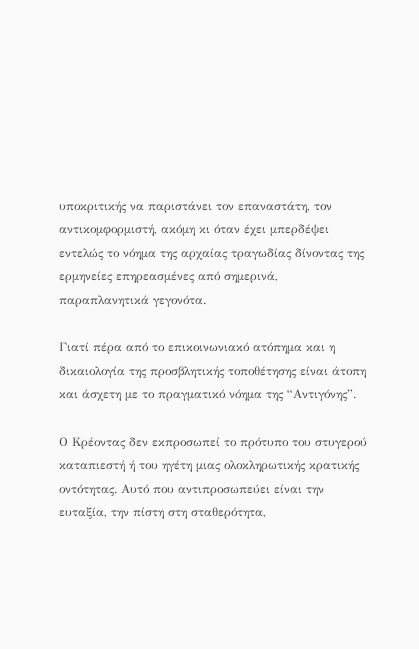υποκριτικής να παριστάνει τον επαναστάτη, τον αντικομφορμιστή, ακόμη κι όταν έχει μπερδέψει εντελώς το νόημα της αρχαίας τραγωδίας δίνοντας της ερμηνείες επηρεασμένες από σημερινά, παραπλανητικά γεγονότα.

Γιατί πέρα από το επικοινωνιακό ατόπημα και η δικαιολογία της προσβλητικής τοποθέτησης είναι άτοπη και άσχετη με το πραγματικό νόημα της “Αντιγόνης”.

Ο Κρέοντας δεν εκπροσωπεί το πρότυπο του στυγερού καταπιεστή ή του ηγέτη μιας ολοκληρωτικής κρατικής οντότητας. Αυτό που αντιπροσωπεύει είναι την ευταξία, την πίστη στη σταθερότητα,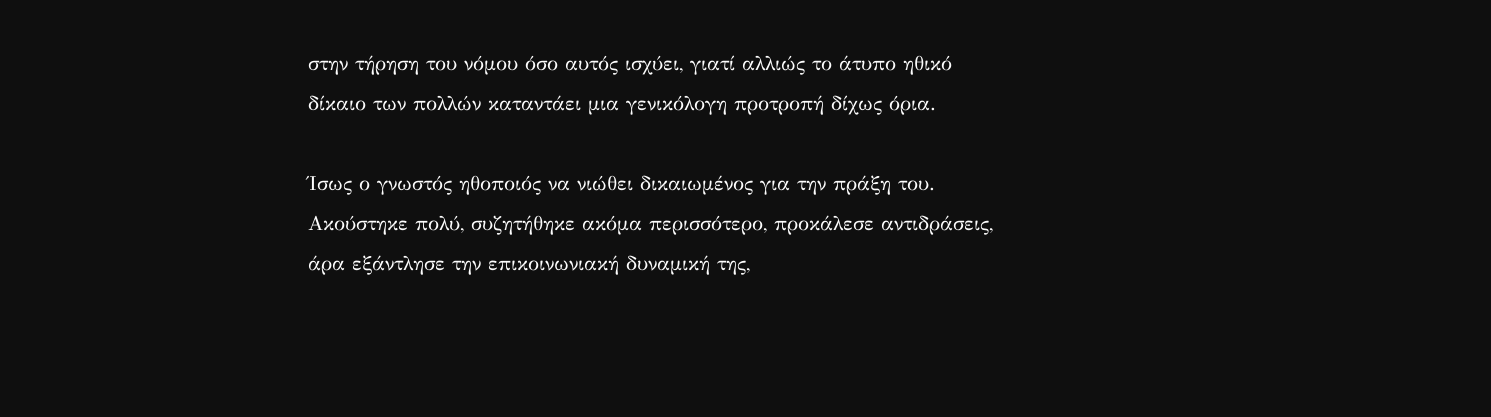στην τήρηση του νόμου όσο αυτός ισχύει, γιατί αλλιώς το άτυπο ηθικό δίκαιο των πολλών καταντάει μια γενικόλογη προτροπή δίχως όρια.

Ίσως ο γνωστός ηθοποιός να νιώθει δικαιωμένος για την πράξη του. Ακούστηκε πολύ, συζητήθηκε ακόμα περισσότερο, προκάλεσε αντιδράσεις, άρα εξάντλησε την επικοινωνιακή δυναμική της,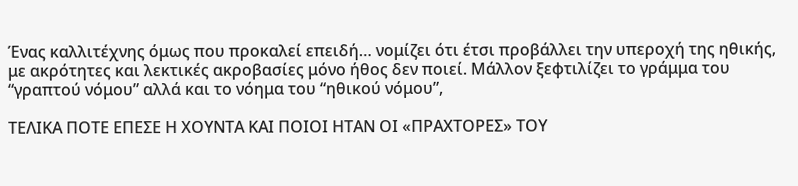Ένας καλλιτέχνης όμως που προκαλεί επειδή… νομίζει ότι έτσι προβάλλει την υπεροχή της ηθικής, με ακρότητες και λεκτικές ακροβασίες μόνο ήθος δεν ποιεί. Μάλλον ξεφτιλίζει το γράμμα του “γραπτού νόμου” αλλά και το νόημα του “ηθικού νόμου”,

ΤΕΛΙΚΑ ΠΟΤΕ ΕΠΕΣΕ Η ΧΟΥΝΤΑ ΚΑΙ ΠΟΙΟΙ ΗΤΑΝ ΟΙ «ΠΡΑΧΤΟΡΕΣ» ΤΟΥ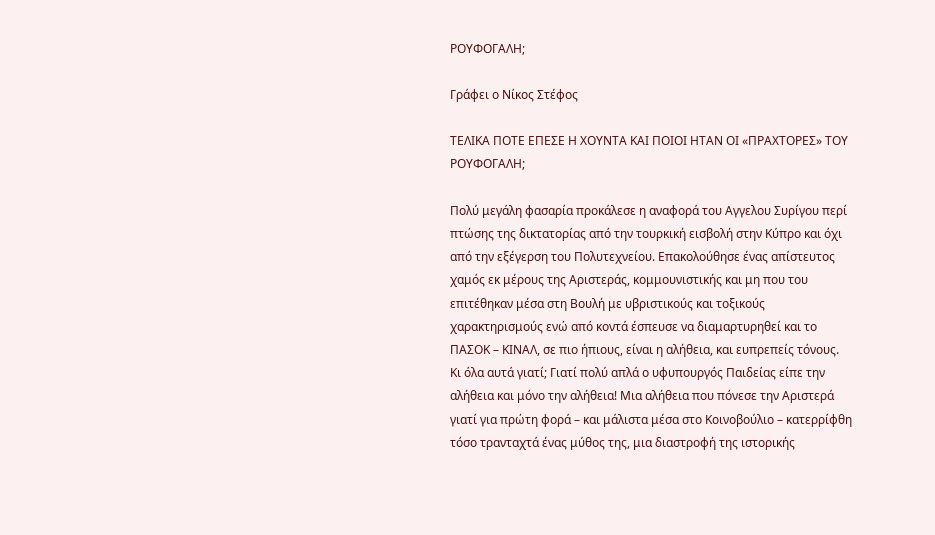ΡΟΥΦΟΓΑΛΗ;

Γράφει ο Νίκος Στέφος

ΤΕΛΙΚΑ ΠΟΤΕ ΕΠΕΣΕ Η ΧΟΥΝΤΑ ΚΑΙ ΠΟΙΟΙ ΗΤΑΝ ΟΙ «ΠΡΑΧΤΟΡΕΣ» ΤΟΥ ΡΟΥΦΟΓΑΛΗ;

Πολύ μεγάλη φασαρία προκάλεσε η αναφορά του Αγγελου Συρίγου περί πτώσης της δικτατορίας από την τουρκική εισβολή στην Κύπρο και όχι από την εξέγερση του Πολυτεχνείου. Επακολούθησε ένας απίστευτος χαμός εκ μέρους της Αριστεράς, κομμουνιστικής και μη που του επιτέθηκαν μέσα στη Βουλή με υβριστικούς και τοξικούς χαρακτηρισμούς ενώ από κοντά έσπευσε να διαμαρτυρηθεί και το ΠΑΣΟΚ – ΚΙΝΑΛ, σε πιο ήπιους, είναι η αλήθεια, και ευπρεπείς τόνους.
Κι όλα αυτά γιατί; Γιατί πολύ απλά ο υφυπουργός Παιδείας είπε την αλήθεια και μόνο την αλήθεια! Μια αλήθεια που πόνεσε την Αριστερά γιατί για πρώτη φορά – και μάλιστα μέσα στο Κοινοβούλιο – κατερρίφθη τόσο τρανταχτά ένας μύθος της, μια διαστροφή της ιστορικής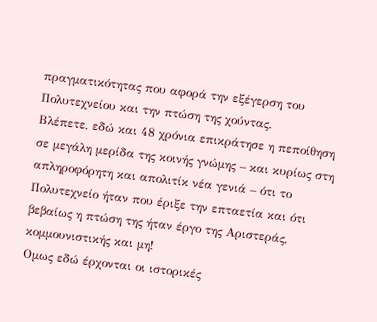πραγματικότητας που αφορά την εξέγερση του Πολυτεχνείου και την πτώση της χούντας.
Βλέπετε, εδώ και 48 χρόνια επικράτησε η πεποίθηση σε μεγάλη μερίδα της κοινής γνώμης – και κυρίως στη απληροφόρητη και απολιτίκ νέα γενιά – ότι το Πολυτεχνείο ήταν που έριξε την επταετία και ότι βεβαίως η πτώση της ήταν έργο της Αριστεράς, κομμουνιστικής και μη!
Ομως εδώ έρχονται οι ιστορικές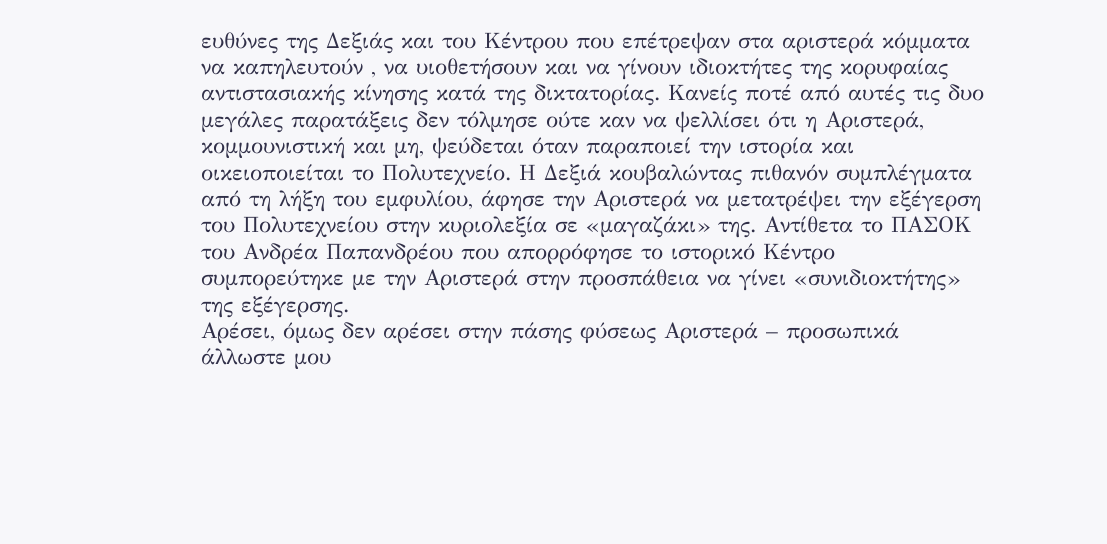ευθύνες της Δεξιάς και του Κέντρου που επέτρεψαν στα αριστερά κόμματα να καπηλευτούν , να υιοθετήσουν και να γίνουν ιδιοκτήτες της κορυφαίας αντιστασιακής κίνησης κατά της δικτατορίας. Κανείς ποτέ από αυτές τις δυο μεγάλες παρατάξεις δεν τόλμησε ούτε καν να ψελλίσει ότι η Αριστερά, κομμουνιστική και μη, ψεύδεται όταν παραποιεί την ιστορία και οικειοποιείται το Πολυτεχνείο. Η Δεξιά κουβαλώντας πιθανόν συμπλέγματα από τη λήξη του εμφυλίου, άφησε την Αριστερά να μετατρέψει την εξέγερση του Πολυτεχνείου στην κυριολεξία σε «μαγαζάκι» της. Αντίθετα το ΠΑΣΟΚ του Ανδρέα Παπανδρέου που απορρόφησε το ιστορικό Κέντρο συμπορεύτηκε με την Αριστερά στην προσπάθεια να γίνει «συνιδιοκτήτης» της εξέγερσης.
Αρέσει, όμως δεν αρέσει στην πάσης φύσεως Αριστερά – προσωπικά άλλωστε μου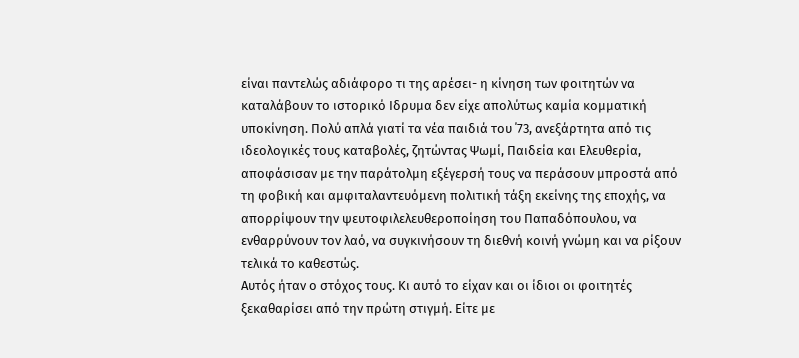είναι παντελώς αδιάφορο τι της αρέσει- η κίνηση των φοιτητών να καταλάβουν το ιστορικό Ιδρυμα δεν είχε απολύτως καμία κομματική υποκίνηση. Πολύ απλά γιατί τα νέα παιδιά του ΄73, ανεξάρτητα από τις ιδεολογικές τους καταβολές, ζητώντας Ψωμί, Παιδεία και Ελευθερία, αποφάσισαν με την παράτολμη εξέγερσή τους να περάσουν μπροστά από τη φοβική και αμφιταλαντευόμενη πολιτική τάξη εκείνης της εποχής, να απορρίψουν την ψευτοφιλελευθεροποίηση του Παπαδόπουλου, να ενθαρρύνουν τον λαό, να συγκινήσουν τη διεθνή κοινή γνώμη και να ρίξουν τελικά το καθεστώς.
Αυτός ήταν ο στόχος τους. Κι αυτό το είχαν και οι ίδιοι οι φοιτητές ξεκαθαρίσει από την πρώτη στιγμή. Είτε με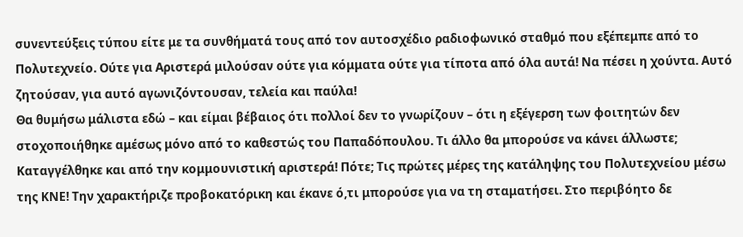συνεντεύξεις τύπου είτε με τα συνθήματά τους από τον αυτοσχέδιο ραδιοφωνικό σταθμό που εξέπεμπε από το Πολυτεχνείο. Ούτε για Αριστερά μιλούσαν ούτε για κόμματα ούτε για τίποτα από όλα αυτά! Να πέσει η χούντα. Αυτό ζητούσαν, για αυτό αγωνιζόντουσαν, τελεία και παύλα!
Θα θυμήσω μάλιστα εδώ – και είμαι βέβαιος ότι πολλοί δεν το γνωρίζουν – ότι η εξέγερση των φοιτητών δεν στοχοποιήθηκε αμέσως μόνο από το καθεστώς του Παπαδόπουλου. Τι άλλο θα μπορούσε να κάνει άλλωστε; Καταγγέλθηκε και από την κομμουνιστική αριστερά! Πότε; Τις πρώτες μέρες της κατάληψης του Πολυτεχνείου μέσω της ΚΝΕ! Την χαρακτήριζε προβοκατόρικη και έκανε ό,τι μπορούσε για να τη σταματήσει. Στο περιβόητο δε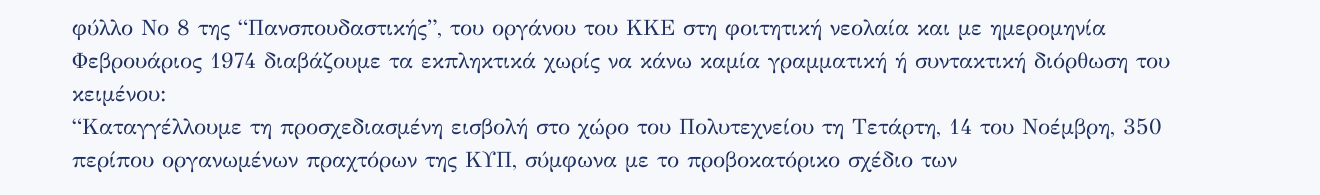φύλλο Νο 8 της “Πανσπουδαστικής”, του οργάνου του ΚΚΕ στη φοιτητική νεολαία και με ημερομηνία Φεβρουάριος 1974 διαβάζουμε τα εκπληκτικά χωρίς να κάνω καμία γραμματική ή συντακτική διόρθωση του κειμένου:
“Καταγγέλλουμε τη προσχεδιασμένη εισβολή στο χώρο του Πολυτεχνείου τη Τετάρτη, 14 του Νοέμβρη, 350 περίπου οργανωμένων πραχτόρων της ΚΥΠ, σύμφωνα με το προβοκατόρικο σχέδιο των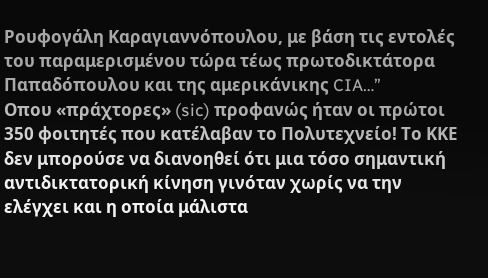Ρουφογάλη Καραγιαννόπουλου, με βάση τις εντολές του παραμερισμένου τώρα τέως πρωτοδικτάτορα Παπαδόπουλου και της αμερικάνικης CIA…”
Οπου «πράχτορες» (sic) προφανώς ήταν οι πρώτοι 350 φοιτητές που κατέλαβαν το Πολυτεχνείο! Το ΚΚΕ δεν μπορούσε να διανοηθεί ότι μια τόσο σημαντική αντιδικτατορική κίνηση γινόταν χωρίς να την ελέγχει και η οποία μάλιστα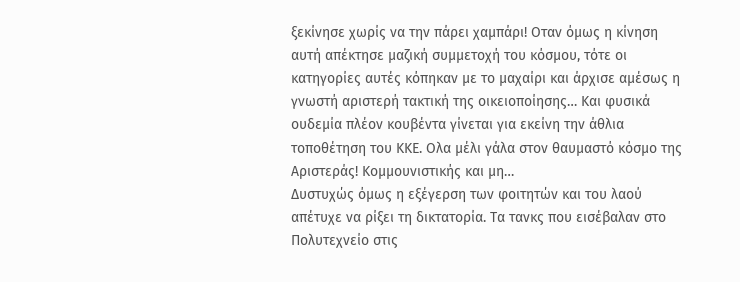ξεκίνησε χωρίς να την πάρει χαμπάρι! Οταν όμως η κίνηση αυτή απέκτησε μαζική συμμετοχή του κόσμου, τότε οι κατηγορίες αυτές κόπηκαν με το μαχαίρι και άρχισε αμέσως η γνωστή αριστερή τακτική της οικειοποίησης… Και φυσικά ουδεμία πλέον κουβέντα γίνεται για εκείνη την άθλια τοποθέτηση του ΚΚΕ. Ολα μέλι γάλα στον θαυμαστό κόσμο της Αριστεράς! Κομμουνιστικής και μη…
Δυστυχώς όμως η εξέγερση των φοιτητών και του λαού απέτυχε να ρίξει τη δικτατορία. Τα τανκς που εισέβαλαν στο Πολυτεχνείο στις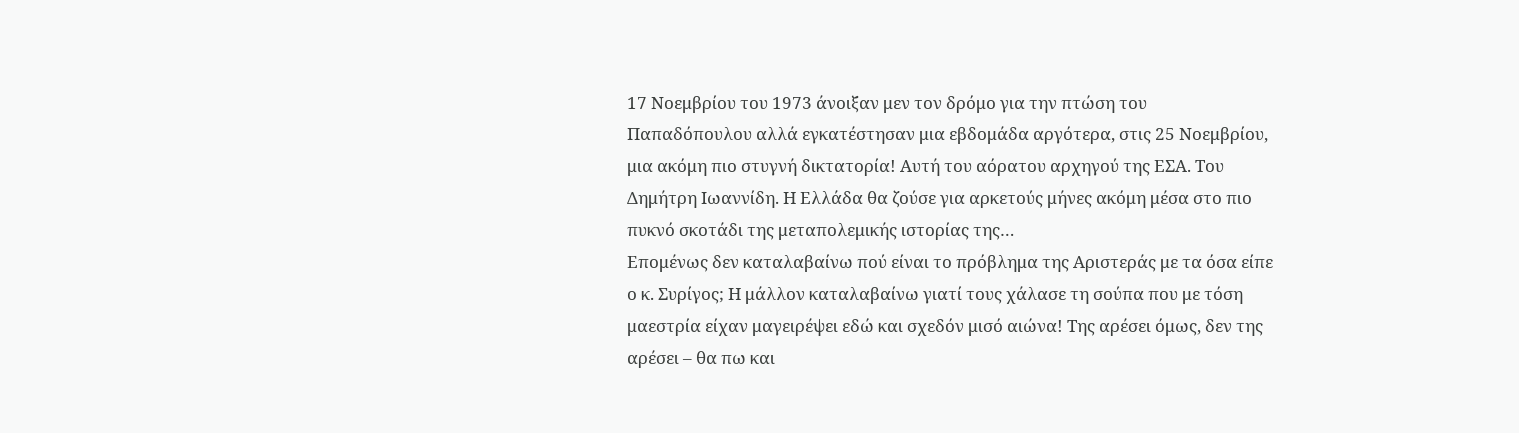17 Νοεμβρίου του 1973 άνοιξαν μεν τον δρόμο για την πτώση του Παπαδόπουλου αλλά εγκατέστησαν μια εβδομάδα αργότερα, στις 25 Νοεμβρίου, μια ακόμη πιο στυγνή δικτατορία! Αυτή του αόρατου αρχηγού της ΕΣΑ. Του Δημήτρη Ιωαννίδη. Η Ελλάδα θα ζούσε για αρκετούς μήνες ακόμη μέσα στο πιο πυκνό σκοτάδι της μεταπολεμικής ιστορίας της…
Επομένως δεν καταλαβαίνω πού είναι το πρόβλημα της Αριστεράς με τα όσα είπε ο κ. Συρίγος; Η μάλλον καταλαβαίνω γιατί τους χάλασε τη σούπα που με τόση μαεστρία είχαν μαγειρέψει εδώ και σχεδόν μισό αιώνα! Της αρέσει όμως, δεν της αρέσει – θα πω και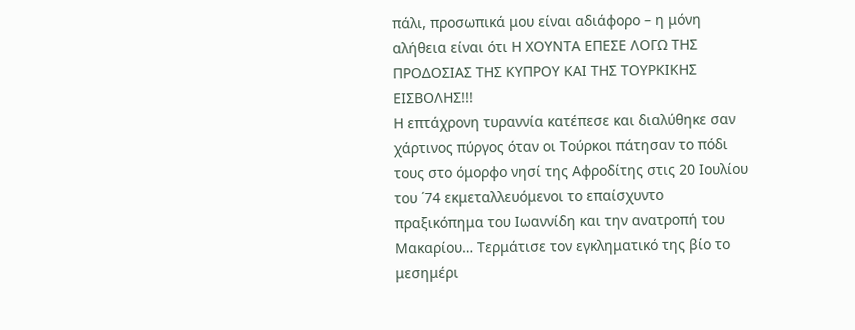πάλι, προσωπικά μου είναι αδιάφορο – η μόνη αλήθεια είναι ότι Η ΧΟΥΝΤΑ ΕΠΕΣΕ ΛΟΓΩ ΤΗΣ ΠΡΟΔΟΣΙΑΣ ΤΗΣ ΚΥΠΡΟΥ ΚΑΙ ΤΗΣ ΤΟΥΡΚΙΚΗΣ ΕΙΣΒΟΛΗΣ!!!
Η επτάχρονη τυραννία κατέπεσε και διαλύθηκε σαν χάρτινος πύργος όταν οι Τούρκοι πάτησαν το πόδι τους στο όμορφο νησί της Αφροδίτης στις 20 Ιουλίου του ΄74 εκμεταλλευόμενοι το επαίσχυντο πραξικόπημα του Ιωαννίδη και την ανατροπή του Μακαρίου… Τερμάτισε τον εγκληματικό της βίο το μεσημέρι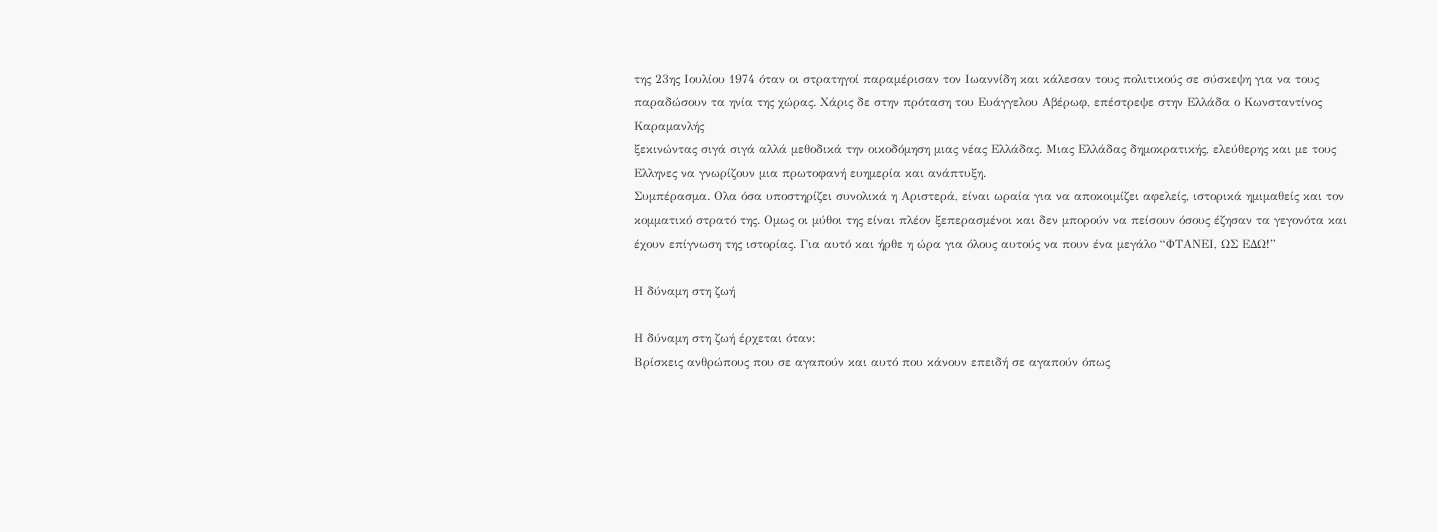της 23ης Ιουλίου 1974 όταν οι στρατηγοί παραμέρισαν τον Ιωαννίδη και κάλεσαν τους πολιτικούς σε σύσκεψη για να τους παραδώσουν τα ηνία της χώρας. Χάρις δε στην πρόταση του Ευάγγελου Αβέρωφ, επέστρεψε στην Ελλάδα ο Κωνσταντίνος Καραμανλής
ξεκινώντας σιγά σιγά αλλά μεθοδικά την οικοδόμηση μιας νέας Ελλάδας. Μιας Ελλάδας δημοκρατικής, ελεύθερης και με τους Ελληνες να γνωρίζουν μια πρωτοφανή ευημερία και ανάπτυξη.
Συμπέρασμα. Ολα όσα υποστηρίζει συνολικά η Αριστερά, είναι ωραία για να αποκοιμίζει αφελείς, ιστορικά ημιμαθείς και τον κομματικό στρατό της. Ομως οι μύθοι της είναι πλέον ξεπερασμένοι και δεν μπορούν να πείσουν όσους έζησαν τα γεγονότα και έχουν επίγνωση της ιστορίας. Για αυτό και ήρθε η ώρα για όλους αυτούς να πουν ένα μεγάλο “ΦΤΑΝΕΙ, ΩΣ ΕΔΩ!”

Η δύναμη στη ζωή

Η δύναμη στη ζωή έρχεται όταν:
Βρίσκεις ανθρώπους που σε αγαπούν και αυτό που κάνουν επειδή σε αγαπούν όπως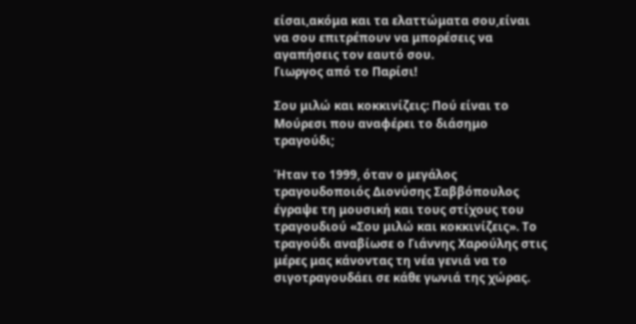είσαι,ακόμα και τα ελαττώματα σου,είναι να σου επιτρέπουν να μπορέσεις να αγαπήσεις τον εαυτό σου.
Γιωργος από το Παρίσι!

Σου μιλώ και κοκκινίζεις: Πού είναι το Μούρεσι που αναφέρει το διάσημο τραγούδι;

Ήταν το 1999, όταν ο μεγάλος τραγουδοποιός Διονύσης Σαββόπουλος έγραψε τη μουσική και τους στίχους του τραγουδιού «Σου μιλώ και κοκκινίζεις». Το τραγούδι αναβίωσε ο Γιάννης Χαρούλης στις μέρες μας κάνοντας τη νέα γενιά να το σιγοτραγουδάει σε κάθε γωνιά της χώρας.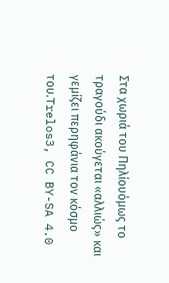Στα χωριά του Πηλίουόμως το τραγούδι ακούγεται «αλλιώς» και γεμίζει περηφάνια τον κόσμο του.Trelos3, CC BY-SA 4.0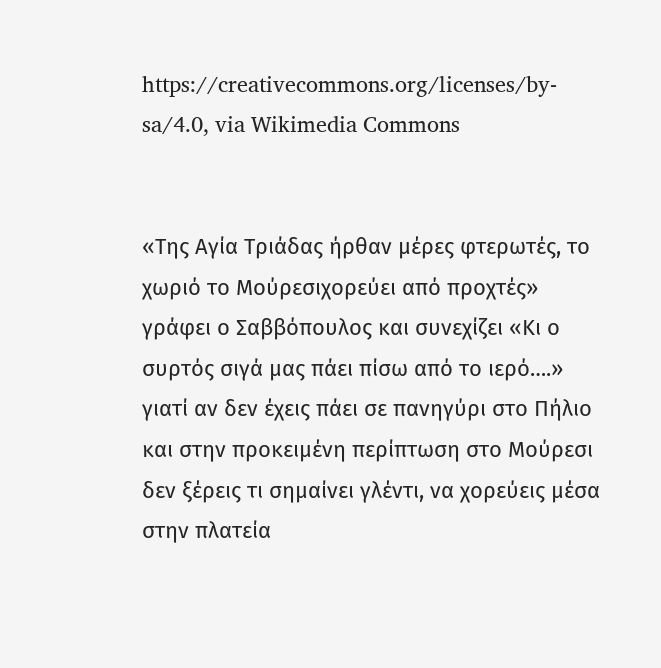https://creativecommons.org/licenses/by-sa/4.0, via Wikimedia Commons


«Της Αγία Τριάδας ήρθαν μέρες φτερωτές, το χωριό το Μούρεσιχορεύει από προχτές» γράφει ο Σαββόπουλος και συνεχίζει «Κι ο συρτός σιγά μας πάει πίσω από το ιερό….» γιατί αν δεν έχεις πάει σε πανηγύρι στο Πήλιο και στην προκειμένη περίπτωση στο Μούρεσι  δεν ξέρεις τι σημαίνει γλέντι, να χορεύεις μέσα στην πλατεία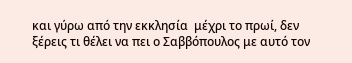και γύρω από την εκκλησία  μέχρι το πρωί, δεν ξέρεις τι θέλει να πει ο Σαββόπουλος με αυτό τον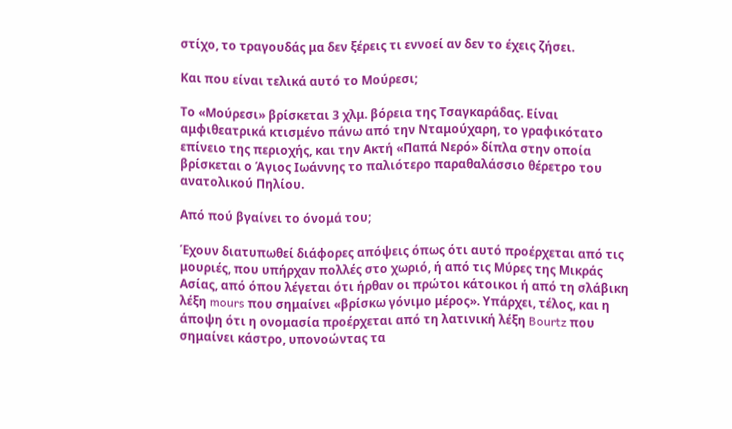στίχο, το τραγουδάς μα δεν ξέρεις τι εννοεί αν δεν το έχεις ζήσει.

Και που είναι τελικά αυτό το Μούρεσι;

Το «Μούρεσι» βρίσκεται 3 χλμ. βόρεια της Τσαγκαράδας. Είναι αμφιθεατρικά κτισμένο πάνω από την Νταμούχαρη, το γραφικότατο επίνειο της περιοχής, και την Ακτή «Παπά Νερό» δίπλα στην οποία βρίσκεται ο Άγιος Ιωάννης το παλιότερο παραθαλάσσιο θέρετρο του ανατολικού Πηλίου.

Aπό πού βγαίνει το όνομά του;

Έχουν διατυπωθεί διάφορες απόψεις όπως ότι αυτό προέρχεται από τις μουριές, που υπήρχαν πολλές στο χωριό, ή από τις Μύρες της Μικράς Ασίας, από όπου λέγεται ότι ήρθαν οι πρώτοι κάτοικοι ή από τη σλάβικη λέξη mours που σημαίνει «βρίσκω γόνιμο μέρος». Υπάρχει, τέλος, και η άποψη ότι η ονομασία προέρχεται από τη λατινική λέξη Bourtz που σημαίνει κάστρο, υπονοώντας τα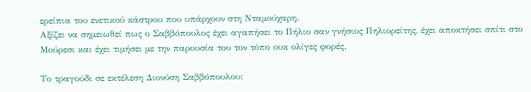ερείπια του ενετικού κάστρου που υπάρχουν στη Νταμούχαρη.
Αξίζει να σημειωθεί πως ο Σαββόπουλος έχει αγαπήσει το Πήλιο σαν γνήσιος Πηλιορείτης, έχει αποκτήσει σπίτι στο Μούρεσι και έχει τιμήσει με την παρουσία του τον τόπο ουκ ολίγες φορές.

Το τραγούδι σε εκτέλεση Διονύση Σαββόπουλου: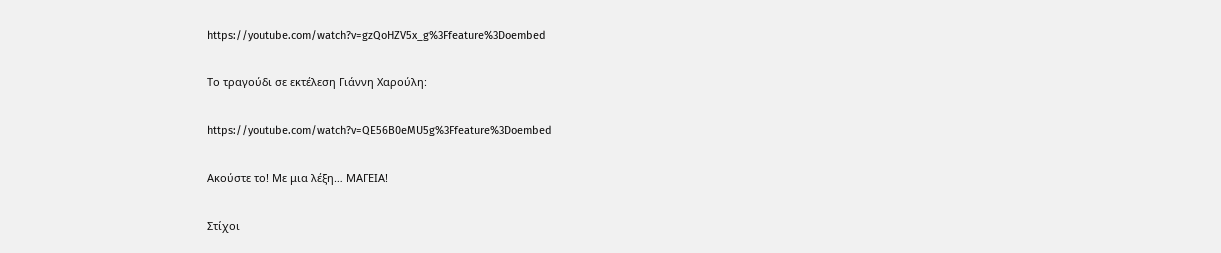https://youtube.com/watch?v=gzQoHZV5x_g%3Ffeature%3Doembed

Το τραγούδι σε εκτέλεση Γιάννη Χαρούλη:

https://youtube.com/watch?v=QE56B0eMU5g%3Ffeature%3Doembed

Ακούστε το! Με μια λέξη… ΜΑΓΕΙΑ!

Στίχοι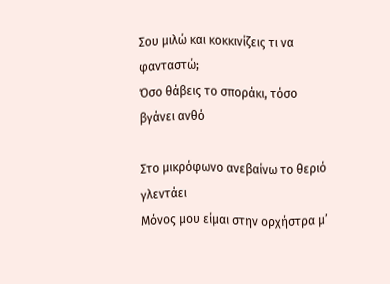Σου μιλώ και κοκκινίζεις τι να φανταστώ;
Όσο θάβεις το σποράκι, τόσο βγάνει ανθό

Στο μικρόφωνο ανεβαίνω το θεριό γλεντάει
Μόνος μου είμαι στην ορχήστρα μ’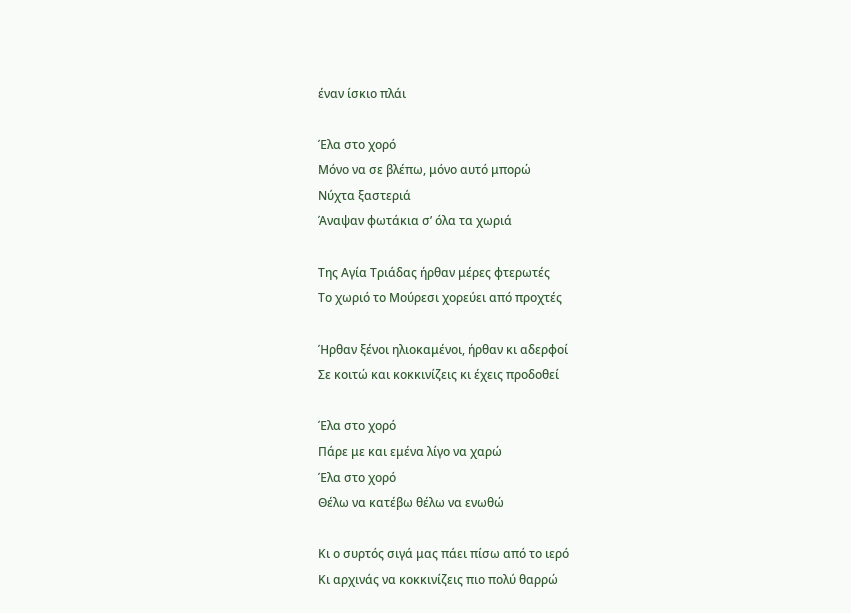έναν ίσκιο πλάι

Έλα στο χορό
Μόνο να σε βλέπω, μόνο αυτό μπορώ
Νύχτα ξαστεριά
Άναψαν φωτάκια σ’ όλα τα χωριά

Της Αγία Τριάδας ήρθαν μέρες φτερωτές
Το χωριό το Μούρεσι χορεύει από προχτές

Ήρθαν ξένοι ηλιοκαμένοι, ήρθαν κι αδερφοί
Σε κοιτώ και κοκκινίζεις κι έχεις προδοθεί

Έλα στο χορό
Πάρε με και εμένα λίγο να χαρώ
Έλα στο χορό
Θέλω να κατέβω θέλω να ενωθώ

Κι ο συρτός σιγά μας πάει πίσω από το ιερό
Κι αρχινάς να κοκκινίζεις πιο πολύ θαρρώ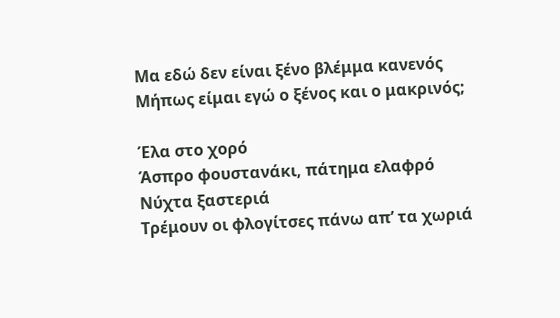Μα εδώ δεν είναι ξένο βλέμμα κανενός
Μήπως είμαι εγώ ο ξένος και ο μακρινός;

Έλα στο χορό
Άσπρο φουστανάκι, πάτημα ελαφρό
Νύχτα ξαστεριά
Τρέμουν οι φλογίτσες πάνω απ’ τα χωριά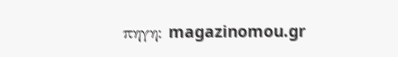πηγη: magazinomou.gr